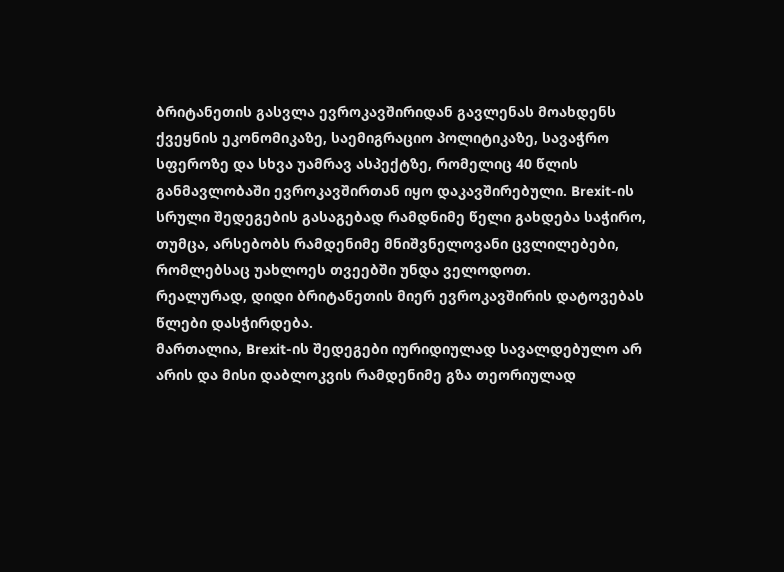ბრიტანეთის გასვლა ევროკავშირიდან გავლენას მოახდენს ქვეყნის ეკონომიკაზე, საემიგრაციო პოლიტიკაზე, სავაჭრო სფეროზე და სხვა უამრავ ასპექტზე, რომელიც 40 წლის განმავლობაში ევროკავშირთან იყო დაკავშირებული. Brexit-ის სრული შედეგების გასაგებად რამდნიმე წელი გახდება საჭირო, თუმცა, არსებობს რამდენიმე მნიშვნელოვანი ცვლილებები, რომლებსაც უახლოეს თვეებში უნდა ველოდოთ.
რეალურად, დიდი ბრიტანეთის მიერ ევროკავშირის დატოვებას წლები დასჭირდება.
მართალია, Brexit-ის შედეგები იურიდიულად სავალდებულო არ არის და მისი დაბლოკვის რამდენიმე გზა თეორიულად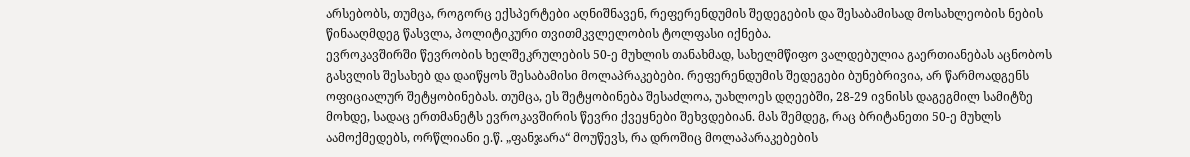არსებობს, თუმცა, როგორც ექსპერტები აღნიშნავენ, რეფერენდუმის შედეგების და შესაბამისად მოსახლეობის ნების წინააღმდეგ წასვლა, პოლიტიკური თვითმკვლელობის ტოლფასი იქნება.
ევროკავშირში წევრობის ხელშეკრულების 50-ე მუხლის თანახმად, სახელმწიფო ვალდებულია გაერთიანებას აცნობოს გასვლის შესახებ და დაიწყოს შესაბამისი მოლაპრაკებები. რეფერენდუმის შედეგები ბუნებრივია, არ წარმოადგენს ოფიციალურ შეტყობინებას. თუმცა, ეს შეტყობინება შესაძლოა, უახლოეს დღეებში, 28-29 ივნისს დაგეგმილ სამიტზე მოხდე, სადაც ერთმანეტს ევროკავშირის წევრი ქვეყნები შეხვდებიან. მას შემდეგ, რაც ბრიტანეთი 50-ე მუხლს აამოქმედებს, ორწლიანი ე.წ. „ფანჯარა“ მოუწევს, რა დროშიც მოლაპარაკებების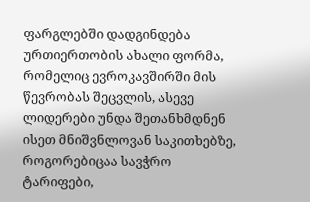ფარგლებში დადგინდება ურთიერთობის ახალი ფორმა, რომელიც ევროკავშირში მის წევრობას შეცვლის, ასევე ლიდერები უნდა შეთანხმდნენ ისეთ მნიშვნლოვან საკითხებზე, როგორებიცაა სავჭრო ტარიფები,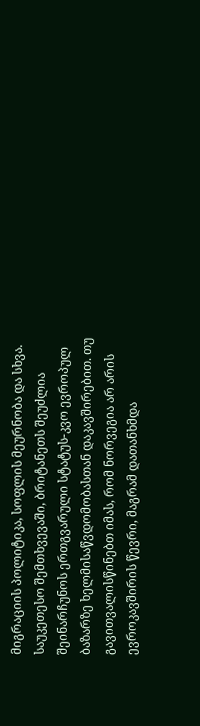მიგრაციის პოლიტიკა, სოფლის მეურნობა და სხვა. საუკეთესო შემთხვევაში, ბრიტანეთს შეუძლია შეინარჩუნოს ერთგვარული სტატუს-კვო ევროპულ ბაზარზე ხელმისაწვდომობასთან დაკავშირებით. თუ გავითვალისწინებთ იმას, რომ ნორვეგია არ არის ევროკავშირის წევრი, მაგრამ დათანხმდა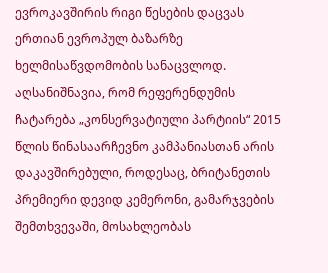ევროკავშირის რიგი წესების დაცვას ერთიან ევროპულ ბაზარზე ხელმისაწვდომობის სანაცვლოდ.
აღსანიშნავია, რომ რეფერენდუმის ჩატარება „კონსერვატიული პარტიის“ 2015 წლის წინასაარჩევნო კამპანიასთან არის დაკავშირებული, როდესაც, ბრიტანეთის პრემიერი დევიდ კემერონი, გამარჯვების შემთხვევაში, მოსახლეობას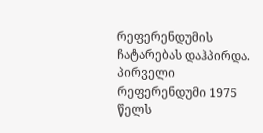რეფერენდუმის ჩატარებას დაჰპირდა. პირველი რეფერენდუმი 1975 წელს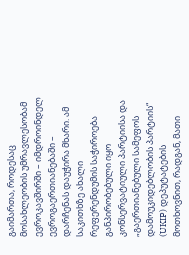გაიმართა, როდესაც მოსახლეობის უმრავლესობამ ევროკავშირში – იმდროინდელ ევროგაერთიანებაში – დარჩენას დაუჭირა მხარი. ამ საკითხზე ახალი რეფერენდუმის საჭიროება განპირობებული იყო კონსერვატიული პარტიისა და „გაერთიანებული სამეფოს დამოუკიდებლობის პარტიის“ (UKIP) დეპუტატების მოთხოვნით, რადგან, მათი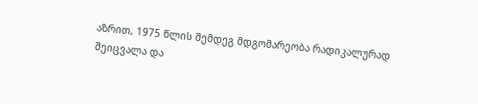აზრით, 1975 წლის შემდეგ მდგომარეობა რადიკალურად შეიცვალა და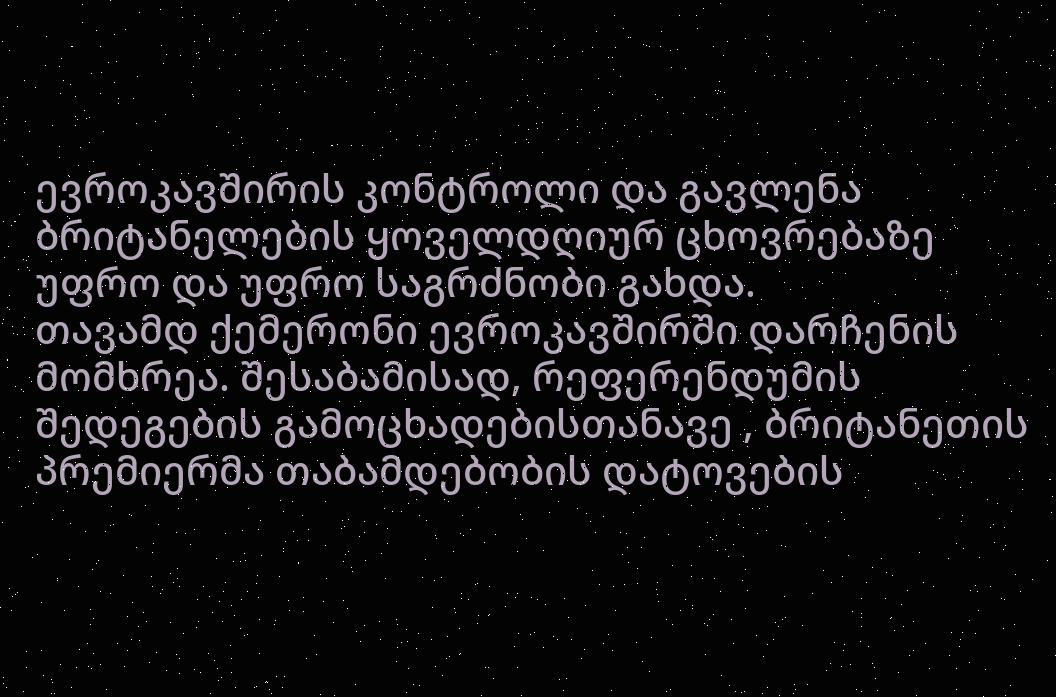ევროკავშირის კონტროლი და გავლენა ბრიტანელების ყოველდღიურ ცხოვრებაზე უფრო და უფრო საგრძნობი გახდა.
თავამდ ქემერონი ევროკავშირში დარჩენის მომხრეა. შესაბამისად, რეფერენდუმის შედეგების გამოცხადებისთანავე , ბრიტანეთის პრემიერმა თაბამდებობის დატოვების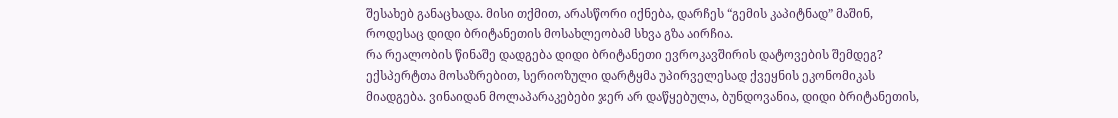შესახებ განაცხადა. მისი თქმით, არასწორი იქნება, დარჩეს “გემის კაპიტნად” მაშინ, როდესაც დიდი ბრიტანეთის მოსახლეობამ სხვა გზა აირჩია.
რა რეალობის წინაშე დადგება დიდი ბრიტანეთი ევროკავშირის დატოვების შემდეგ?
ექსპერტთა მოსაზრებით, სერიოზული დარტყმა უპირველესად ქვეყნის ეკონომიკას მიადგება. ვინაიდან მოლაპარაკებები ჯერ არ დაწყებულა, ბუნდოვანია, დიდი ბრიტანეთის,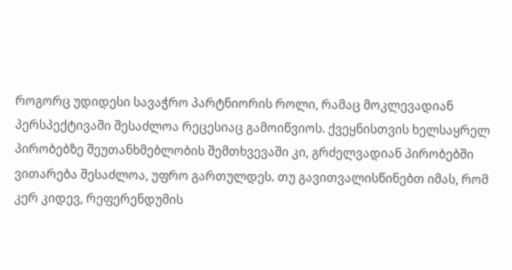როგორც უდიდესი სავაჭრო პარტნიორის როლი, რამაც მოკლევადიან პერსპექტივაში შესაძლოა რეცესიაც გამოიწვიოს. ქვეყნისთვის ხელსაყრელ პირობებზე შეუთანხმებლობის შემთხვევაში კი, გრძელვადიან პირობებში ვითარება შესაძლოა, უფრო გართულდეს. თუ გავითვალისწინებთ იმას, რომ კერ კიდევ, რეფერენდუმის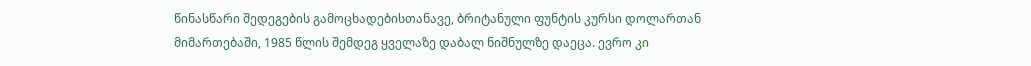წინასწარი შედეგების გამოცხადებისთანავე, ბრიტანული ფუნტის კურსი დოლართან მიმართებაში, 1985 წლის შემდეგ ყველაზე დაბალ ნიშნულზე დაეცა. ევრო კი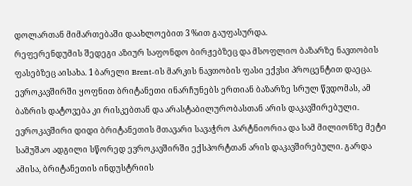დოლართან მიმართებაში დაახლოებით 3 %ით გაუფასურდა.
რეფერენდუმის შედეგი აზიურ საფონდო ბირჟებზეც და მსოფლიო ბაზარზე ნავთობის ფასებზეც აისახა. 1 ბარელი Brent-ის მარკის ნავთობის ფასი ექვსი პროცენტით დაეცა.
ევროკავშირში ყოფნით ბრიტანეთი ინარჩუნებს ერთიან ბაზარზე სრულ წვდომას, ამ ბაზრის დატოვება კი რისკებთან და არასტაბილურობასთან არის დაკავშირებული. ევროკავშირი დიდი ბრიტანეთის მთავარი სავაჭრო პარტნიორია და სამ მილიონზე მეტი სამუშაო ადგილი სწორედ ევროკავშირში ექსპორტთან არის დაკავშირებული. გარდა ამისა, ბრიტანეთის ინდუსტრიის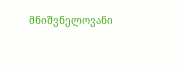მნიშვნელოვანი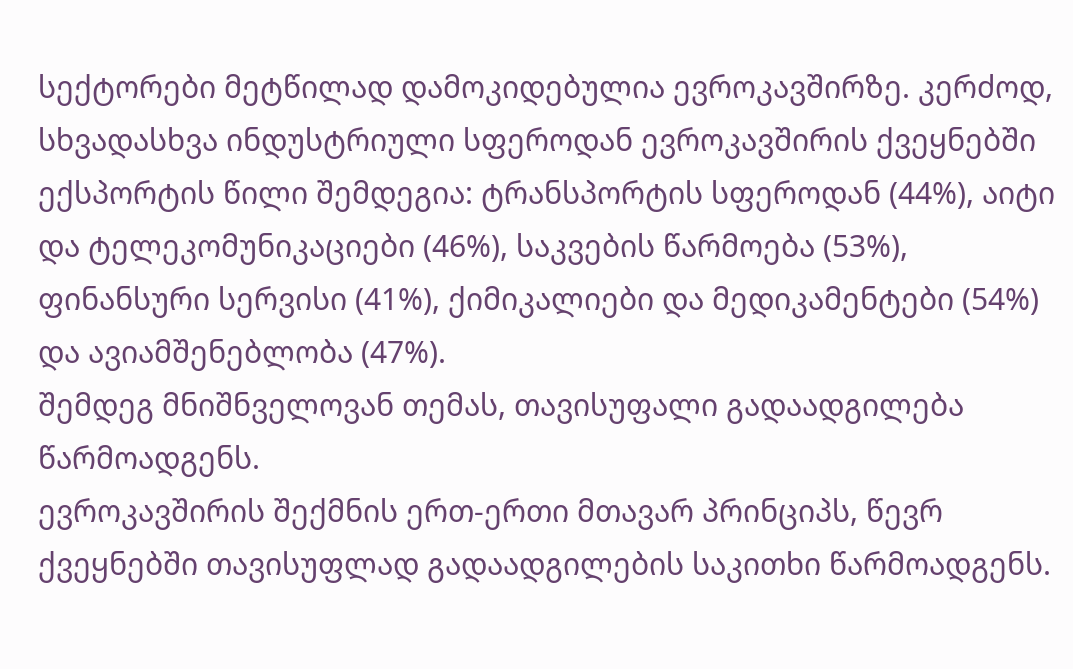სექტორები მეტწილად დამოკიდებულია ევროკავშირზე. კერძოდ, სხვადასხვა ინდუსტრიული სფეროდან ევროკავშირის ქვეყნებში ექსპორტის წილი შემდეგია: ტრანსპორტის სფეროდან (44%), აიტი და ტელეკომუნიკაციები (46%), საკვების წარმოება (53%), ფინანსური სერვისი (41%), ქიმიკალიები და მედიკამენტები (54%) და ავიამშენებლობა (47%).
შემდეგ მნიშნველოვან თემას, თავისუფალი გადაადგილება წარმოადგენს.
ევროკავშირის შექმნის ერთ-ერთი მთავარ პრინციპს, წევრ ქვეყნებში თავისუფლად გადაადგილების საკითხი წარმოადგენს.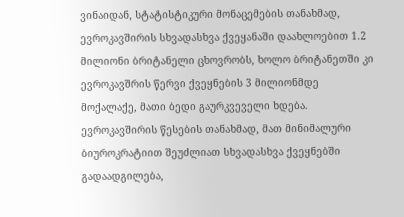ვინაიდან, სტატისტიკური მონაცემების თანახმად, ევროკავშირის სხვადასხვა ქვეყანაში დაახლოებით 1.2 მილიონი ბრიტანელი ცხოვრობს, ხოლო ბრიტანეთში კი ევროკავშრის წერვი ქვეყნების 3 მილიონმდე მოქალაქე, მათი ბედი გაურკვეველი ხდება. ევროკავშირის წესების თანახმად, მათ მინიმალური ბიუროკრატიით შეუძლიათ სხვადასხვა ქვეყნებში გადაადგილება,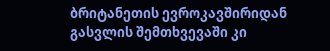ბრიტანეთის ევროკავშირიდან გასვლის შემთხვევაში კი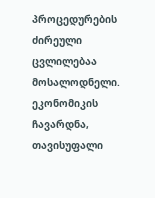პროცედურების ძირეული ცვლილებაა მოსალოდნელი.
ეკონომიკის ჩავარდნა, თავისუფალი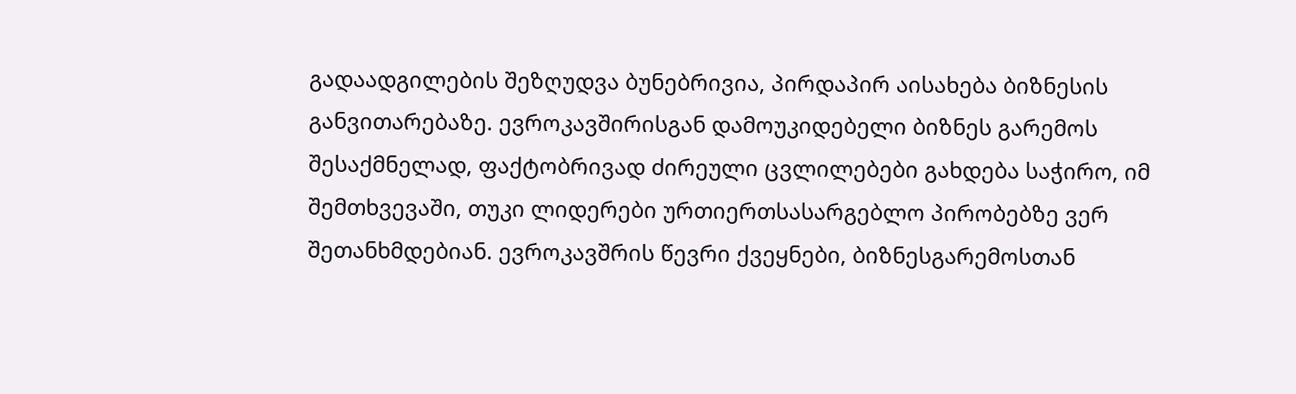გადაადგილების შეზღუდვა ბუნებრივია, პირდაპირ აისახება ბიზნესის განვითარებაზე. ევროკავშირისგან დამოუკიდებელი ბიზნეს გარემოს შესაქმნელად, ფაქტობრივად ძირეული ცვლილებები გახდება საჭირო, იმ შემთხვევაში, თუკი ლიდერები ურთიერთსასარგებლო პირობებზე ვერ შეთანხმდებიან. ევროკავშრის წევრი ქვეყნები, ბიზნესგარემოსთან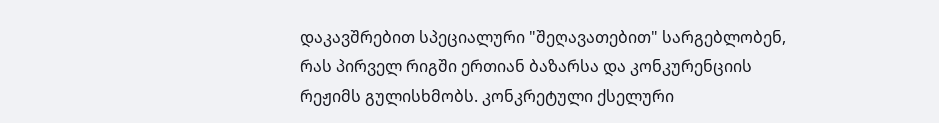დაკავშრებით სპეციალური "შეღავათებით" სარგებლობენ, რას პირველ რიგში ერთიან ბაზარსა და კონკურენციის რეჟიმს გულისხმობს. კონკრეტული ქსელური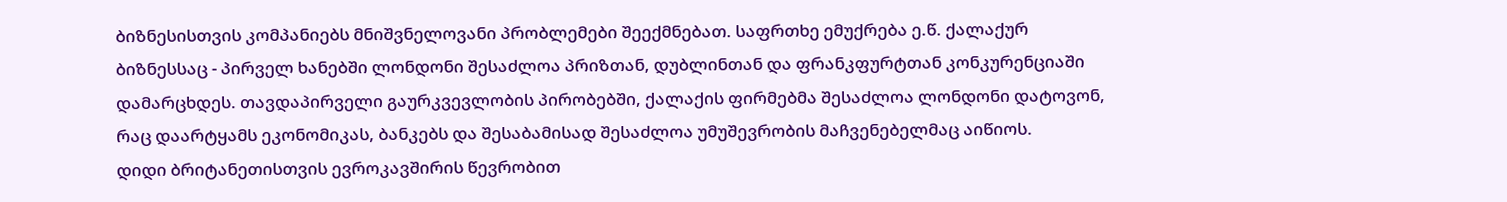ბიზნესისთვის კომპანიებს მნიშვნელოვანი პრობლემები შეექმნებათ. საფრთხე ემუქრება ე.წ. ქალაქურ ბიზნესსაც - პირველ ხანებში ლონდონი შესაძლოა პრიზთან, დუბლინთან და ფრანკფურტთან კონკურენციაში დამარცხდეს. თავდაპირველი გაურკვევლობის პირობებში, ქალაქის ფირმებმა შესაძლოა ლონდონი დატოვონ, რაც დაარტყამს ეკონომიკას, ბანკებს და შესაბამისად შესაძლოა უმუშევრობის მაჩვენებელმაც აიწიოს.
დიდი ბრიტანეთისთვის ევროკავშირის წევრობით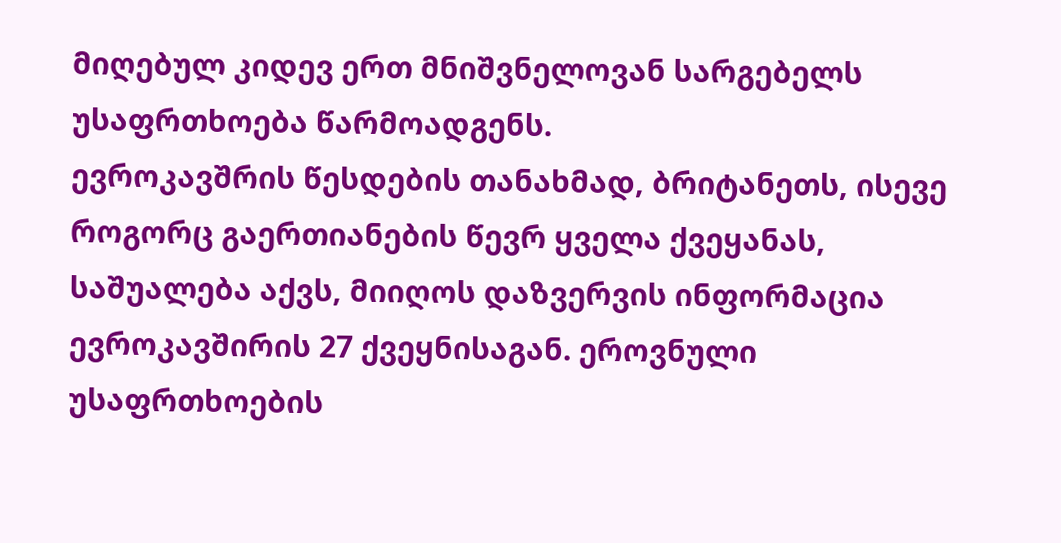მიღებულ კიდევ ერთ მნიშვნელოვან სარგებელს უსაფრთხოება წარმოადგენს.
ევროკავშრის წესდების თანახმად, ბრიტანეთს, ისევე როგორც გაერთიანების წევრ ყველა ქვეყანას, საშუალება აქვს, მიიღოს დაზვერვის ინფორმაცია ევროკავშირის 27 ქვეყნისაგან. ეროვნული უსაფრთხოების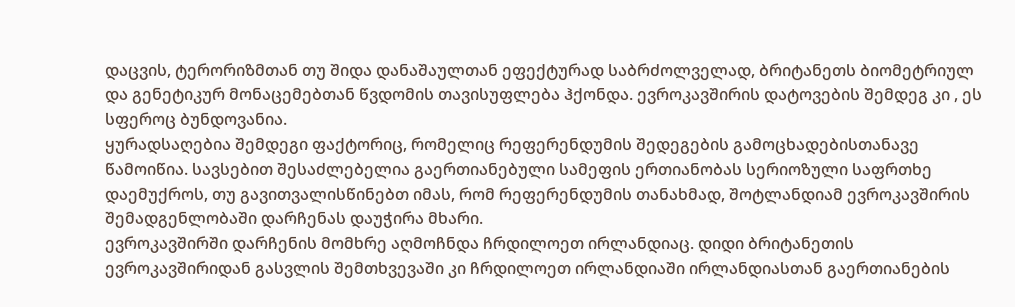დაცვის, ტერორიზმთან თუ შიდა დანაშაულთან ეფექტურად საბრძოლველად, ბრიტანეთს ბიომეტრიულ და გენეტიკურ მონაცემებთან წვდომის თავისუფლება ჰქონდა. ევროკავშირის დატოვების შემდეგ კი , ეს სფეროც ბუნდოვანია.
ყურადსაღებია შემდეგი ფაქტორიც, რომელიც რეფერენდუმის შედეგების გამოცხადებისთანავე წამოიწია. სავსებით შესაძლებელია გაერთიანებული სამეფის ერთიანობას სერიოზული საფრთხე დაემუქროს, თუ გავითვალისწინებთ იმას, რომ რეფერენდუმის თანახმად, შოტლანდიამ ევროკავშირის შემადგენლობაში დარჩენას დაუჭირა მხარი.
ევროკავშირში დარჩენის მომხრე აღმოჩნდა ჩრდილოეთ ირლანდიაც. დიდი ბრიტანეთის ევროკავშირიდან გასვლის შემთხვევაში კი ჩრდილოეთ ირლანდიაში ირლანდიასთან გაერთიანების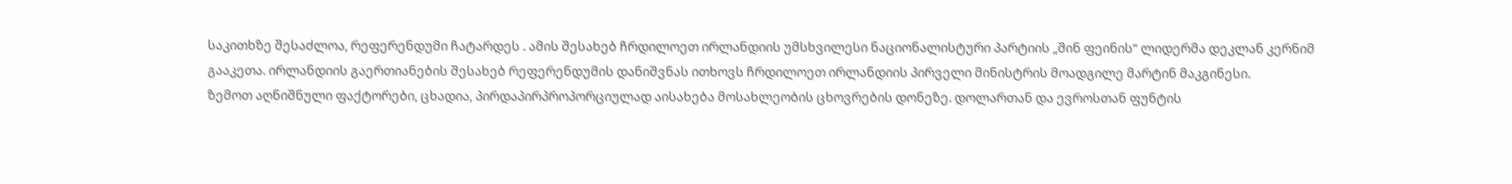საკითხზე შესაძლოა, რეფერენდუმი ჩატარდეს . ამის შესახებ ჩრდილოეთ ირლანდიის უმსხვილესი ნაციონალისტური პარტიის „შინ ფეინის“ ლიდერმა დეკლან კერნიმ გააკეთა. ირლანდიის გაერთიანების შესახებ რეფერენდუმის დანიშვნას ითხოვს ჩრდილოეთ ირლანდიის პირველი მინისტრის მოადგილე მარტინ მაკგინესი.
ზემოთ აღნიშნული ფაქტორები, ცხადია, პირდაპირპროპორციულად აისახება მოსახლეობის ცხოვრების დონეზე. დოლართან და ევროსთან ფუნტის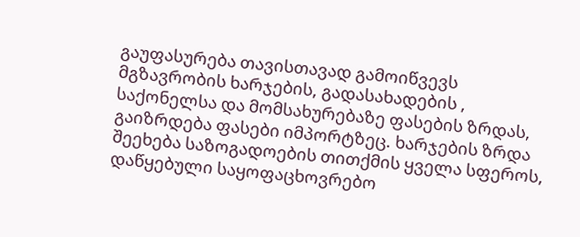გაუფასურება თავისთავად გამოიწვევს მგზავრობის ხარჯების, გადასახადების , საქონელსა და მომსახურებაზე ფასების ზრდას, გაიზრდება ფასები იმპორტზეც. ხარჯების ზრდა შეეხება საზოგადოების თითქმის ყველა სფეროს, დაწყებული საყოფაცხოვრებო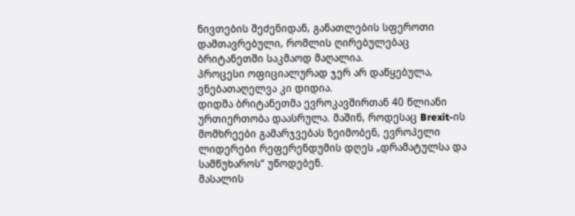ნივთების შეძენიდან, განათლების სფეროთი დამთავრებული, რომლის ღირებულებაც ბრიტანეთში საკმაოდ მაღალია.
პროცესი ოფიციალურად ჯერ არ დაწყებულა, ვნებათაღელვა კი დიდია.
დიდმა ბრიტანეთმა ევროკავშირთან 40 წლიანი ურთიერთობა დაასრულა. მაშინ, როდესაც Brexit-ის მომხრეები გამარჯვებას ზეიმობენ, ევროპელი ლიდერები რეფერენდუმის დღეს „დრამატულსა და სამწუხაროს“ უწოდებენ.
მასალის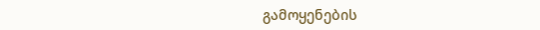გამოყენების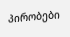პირობები